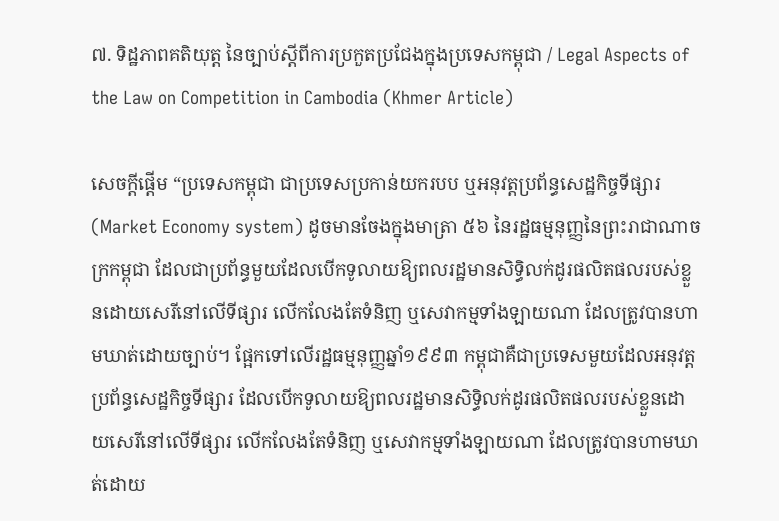៧. ទិដ្ឋភាពគតិយុត្ត នៃច្បាប់ស្តីពីការប្រកួតប្រជែងក្នុងប្រទេសកម្ពុជា / Legal Aspects of the Law on Competition in Cambodia (Khmer Article)

សេចក្តីផ្តើម “ប្រទេសកម្ពុជា ជាប្រទេសប្រកាន់យករបប ឬអនុវត្តប្រព័ន្ធសេដ្ឋកិច្ចទីផ្សារ (Market Economy system) ដូចមានចែងក្នុងមាត្រា ៥៦ នៃរដ្ឋធម្មនុញ្ញនៃព្រះរាជាណាចក្រកម្ពុជា ដែលជាប្រព័ន្ធមួយដែលបើកទូលាយឱ្យពលរដ្ឋមានសិទ្ធិលក់ដូរផលិតផលរបស់ខ្លួនដោយសេរីនៅលើទីផ្សារ លើកលែងតែទំនិញ ឬសេវាកម្មទាំងឡាយណា ដែលត្រូវបានហាមឃាត់ដោយច្បាប់។ ផ្អែកទៅលើរដ្ឋធម្មនុញ្ញឆ្នាំ១៩៩៣ កម្ពុជាគឺជាប្រទេសមួយដែលអនុវត្តប្រព័ន្ធសេដ្ឋកិច្ចទីផ្សារ ដែលបើកទូលាយឱ្យពលរដ្ឋមានសិទ្ធិលក់ដូរផលិតផលរបស់ខ្លួនដោយសេរីនៅលើទីផ្សារ លើកលែងតែទំនិញ ឬសេវាកម្មទាំងឡាយណា ដែលត្រូវបានហាមឃាត់ដោយ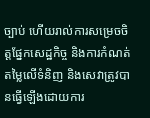ច្បាប់ ហើយរាល់ការសម្រេចចិត្តផ្នែកសេដ្ឋកិច្ច និងការកំណត់តម្លៃលើទំនិញ និងសេវាត្រូវបានធ្វើឡើងដោយការ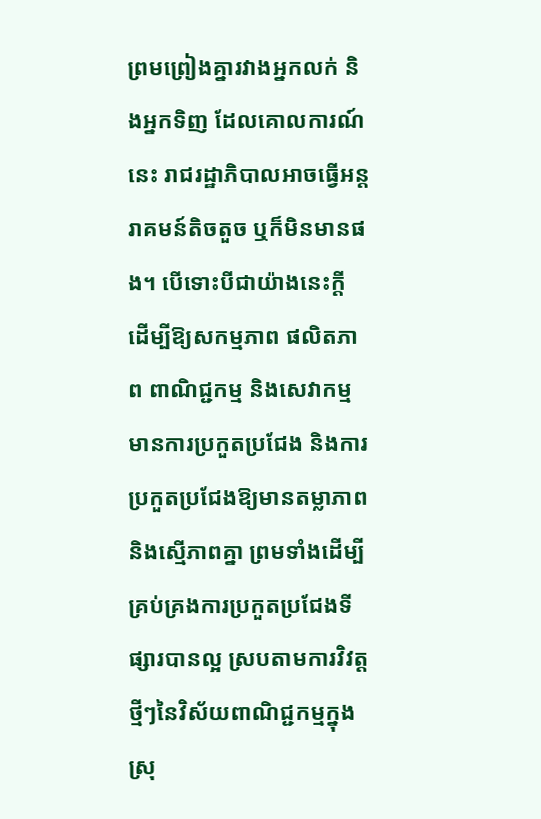ព្រមព្រៀងគ្នារវាងអ្នកលក់ និងអ្នកទិញ ដែលគោលការណ៍នេះ រាជរដ្ឋាភិបាលអាចធ្វើអន្តរាគមន៍តិចតួច ឬក៏មិនមានផង។ បើទោះបីជាយ៉ាងនេះក្តី ដើម្បីឱ្យសកម្មភាព ផលិតភាព ពាណិជ្ជកម្ម និងសេវាកម្មមានការប្រកួតប្រជែង និងការប្រកួតប្រជែងឱ្យមានតម្លាភាព និងស្មើភាពគ្នា ព្រមទាំងដើម្បីគ្រប់គ្រងការប្រកួតប្រជែងទីផ្សារបានល្អ ស្របតាមការវិវត្តថ្មីៗនៃវិស័យពាណិជ្ជកម្មក្នុងស្រុ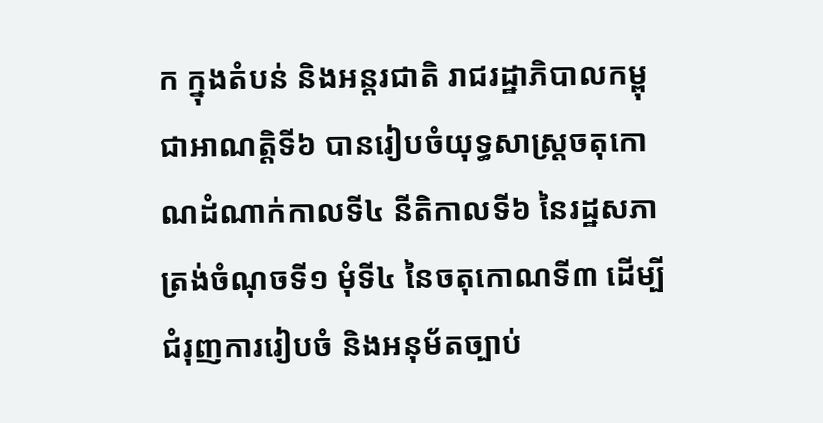ក ក្នុងតំបន់ និងអន្តរជាតិ រាជរដ្ឋាភិបាលកម្ពុជាអាណត្តិទី៦ បានរៀបចំយុទ្ធសាស្ត្រចតុកោណដំណាក់កាលទី៤ នីតិកាលទី៦ នៃរដ្ឋសភា ត្រង់ចំណុចទី១ មុំទី៤ នៃចតុកោណទី៣ ដើម្បីជំរុញការរៀបចំ និងអនុម័តច្បាប់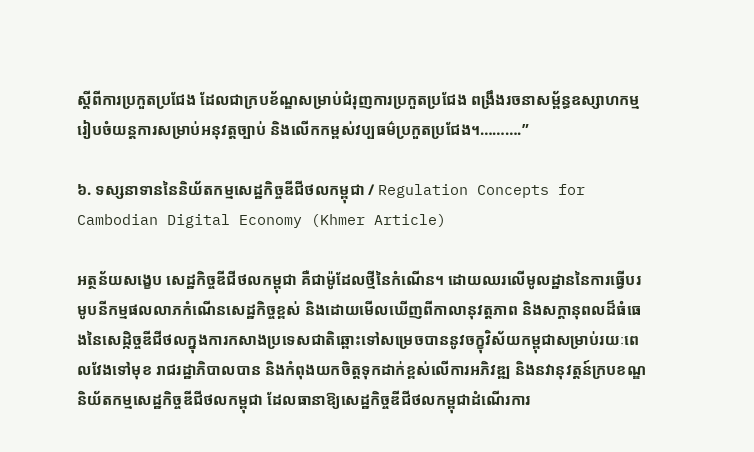ស្តីពីការប្រកួតប្រជែង ដែលជាក្របខ័ណ្ឌសម្រាប់ជំរុញការប្រកួតប្រជែង ពង្រឹងរចនាសម័្ពន្ធឧស្សាហកម្ម រៀបចំយន្តការសម្រាប់អនុវត្តច្បាប់ និងលើកកម្ពស់វប្បធម៌ប្រកួតប្រជែង។……….”

៦. ទស្សនាទាននៃនិយ័តកម្មសេដ្ឋកិច្ចឌីជីថលកម្ពុជា / Regulation Concepts for Cambodian Digital Economy (Khmer Article)

អត្ថន័យសង្ខេប សេដ្ឋកិច្ចឌីជីថលកម្ពុជា គឺជាម៉ូដែលថ្មីនៃកំណើន។ ដោយឈរលើមូលដ្ឋាននៃការធ្វើបរមូបនីកម្មផលលាភកំណើនសេដ្ឋកិច្ចខ្ពស់ និងដោយមើលឃើញពីកាលានុវត្តភាព និងសក្តានុពលដ៏ធំធេងនៃសេដ្កិច្ចឌីជីថលក្នុងការកសាងប្រទេសជាតិឆ្ពោះទៅសម្រេចបាននូវចក្ខុវិស័យកម្ពុជាសម្រាប់រយៈពេលវែងទៅមុខ រាជរដ្ឋាភិបាលបាន និងកំពុងយកចិត្តទុកដាក់ខ្ពស់លើការអភិវឌ្ឍ និងនវានុវត្តន៍ក្របខណ្ឌនិយ័តកម្មសេដ្ឋកិច្ចឌីជីថលកម្ពុជា ដែលធានាឱ្យសេដ្ឋកិច្ចឌីជីថលកម្ពុជាដំណើរការ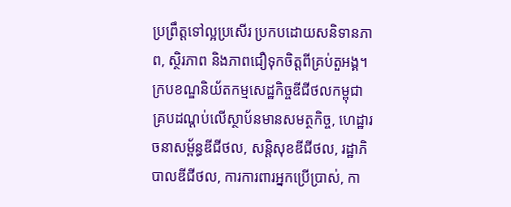ប្រព្រឹត្តទៅល្អប្រសើរ ប្រកបដោយសនិទានភាព, ស្ថិរភាព និងភាពជឿទុកចិត្តពីគ្រប់តួអង្គ។ ក្របខណ្ឌនិយ័តកម្មសេដ្ឋកិច្ចឌីជីថលកម្ពុជា គ្របដណ្តប់លើស្ថាប័នមានសមត្ថកិច្ច, ហេដ្ឋារចនាសម្ព័ន្ធឌីជីថល, សន្តិសុខឌីជីថល, រដ្ឋាភិបាលឌីជីថល, ការការពារអ្នកប្រើប្រាស់, កា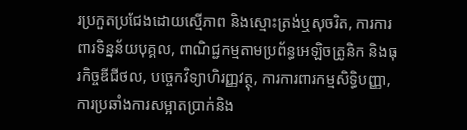រប្រកួតប្រជែងដោយស្មើភាព និងស្មោះត្រង់ឬសុចរិត, ការការពារទិន្នន័យបុគ្គល, ពាណិជ្ជកម្មតាមប្រព័ន្ធអេឡិចត្រូនិក និងធុរកិច្ចឌីជីថល, បច្ចេកវិទ្យាហិរញ្ញវត្ថុ, ការការពារកម្មសិទ្ធិបញ្ញា, ការប្រឆាំងការសម្អាតប្រាក់និង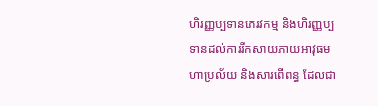ហិរញ្ញប្បទានភេរវកម្ម និងហិរញ្ញប្បទានដល់ការរីកសាយភាយអាវុធមហាប្រល័យ និងសារពើពន្ធ ដែលជា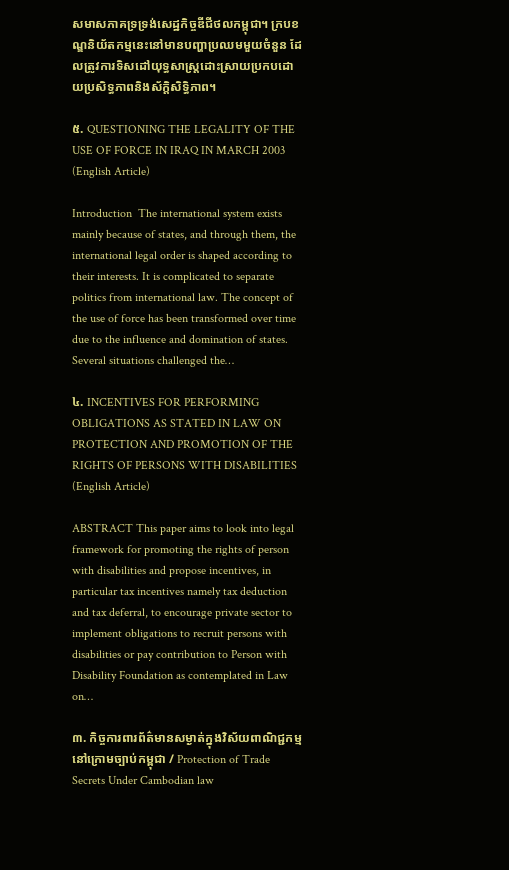សមាសភាគទ្រទ្រង់សេដ្ឋកិច្ចឌីជីថលកម្ពុជា។ ក្របខណ្ឌនិយ័តកម្មនេះនៅមានបញ្ហាប្រឈមមួយចំនួន ដែលត្រូវការទិសដៅយុទ្ធសាស្ត្រដោះស្រាយប្រកបដោយប្រសិទ្ធភាពនិងស័ក្តិសិទ្ធិភាព។

៥. QUESTIONING THE LEGALITY OF THE USE OF FORCE IN IRAQ IN MARCH 2003 (English Article)

Introduction  The international system exists mainly because of states, and through them, the international legal order is shaped according to their interests. It is complicated to separate politics from international law. The concept of the use of force has been transformed over time due to the influence and domination of states. Several situations challenged the…

៤. INCENTIVES FOR PERFORMING OBLIGATIONS AS STATED IN LAW ON PROTECTION AND PROMOTION OF THE RIGHTS OF PERSONS WITH DISABILITIES (English Article)

ABSTRACT This paper aims to look into legal framework for promoting the rights of person with disabilities and propose incentives, in particular tax incentives namely tax deduction and tax deferral, to encourage private sector to implement obligations to recruit persons with disabilities or pay contribution to Person with Disability Foundation as contemplated in Law on…

៣. កិច្ចការពារព័ត៌មានសម្ងាត់ក្នុងវិស័យពាណិជ្ជកម្មនៅក្រោមច្បាប់កម្ពុជា / Protection of Trade Secrets Under Cambodian law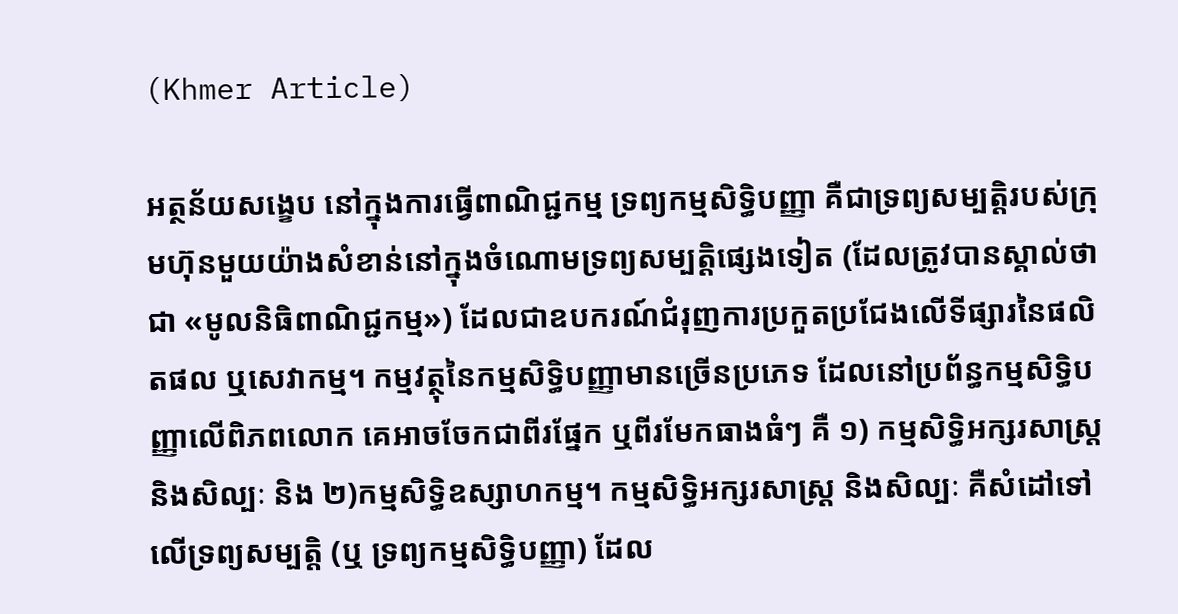(Khmer Article)

អត្ថន័យសង្ខេប នៅក្នុងការធ្វើពាណិជ្ជកម្ម ទ្រព្យកម្មសិទ្ធិបញ្ញា គឺជាទ្រព្យសម្បត្តិរបស់ក្រុមហ៊ុនមួយយ៉ាងសំខាន់នៅក្នុងចំណោមទ្រព្យសម្បត្តិផ្សេងទៀត (ដែលត្រូវបានស្គាល់ថាជា «មូលនិធិពាណិជ្ជកម្ម») ដែលជាឧបករណ៍ជំរុញការប្រកួតប្រជែងលើទីផ្សារនៃផលិតផល ឬសេវាកម្ម។ កម្មវត្ថុនៃកម្មសិទ្ធិបញ្ញាមានច្រើនប្រភេទ ដែលនៅប្រព័ន្ធកម្មសិទ្ធិបញ្ញាលើពិភពលោក គេអាចចែកជាពីរផ្នែក ឬពីរមែកធាងធំៗ គឺ ១) កម្មសិទ្ធិអក្សរសាស្រ្តនិងសិល្បៈ និង ២)កម្មសិទ្ធិឧស្សាហកម្ម។ កម្មសិទ្ធិអក្សរសាស្រ្ត និងសិល្បៈ គឺសំដៅទៅលើទ្រព្យសម្បត្តិ (ឬ ទ្រព្យកម្មសិទ្ធិបញ្ញា) ដែល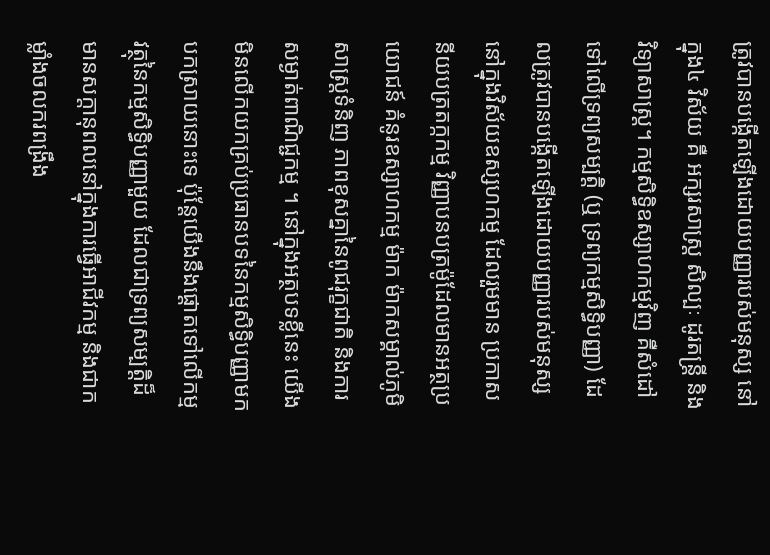ត្រូវបានបង្កើតឡើងដោយបញ្ញារបស់មនុស្ស នៅក្នុង៤ វិស័យ គឺ អក្សរសាស្រ្ត សិល្បៈ ដូរតន្រ្តី និងវិទ្យាសាស្រ្ត។ កម្មសិទ្ធិឧស្សាហកម្មវិញ គឺសំដៅទៅលើទ្រព្យសម្បត្តិ (ឬ ទ្រព្យកម្មសិទ្ធិបញ្ញា) ដែលត្រូវបានបង្កើតឡើងដោយបញ្ញារបស់មនុស្សនៅក្នុងវិស័យឧស្សហកម្ម ដែលរួមមាន ប្រកាសនីយបត្រតក្កកម្ម វិញ្ញាបនបត្រម៉ូដែលមានអត្ថប្រយោជន៍ គំនូរឧស្សាហកម្ម ម៉ាក ម៉ាកសម្គាល់ភូមិសាស្រ្តទំនិញ ភាពខុសគ្នានៃពូជរុក្ខជាតិ និងការសម្ងាត់ពាណិជ្ជកម្ម ។ នៅក្នុងអត្ថបទខ្លីនេះ យើងមិនលើកយកគ្រប់ប្រធានបទនៃកម្មសិទ្ធិបញ្ញាមកបកស្រាយនោះទេ ប៉ុន្តែយើងនឹងផ្តោតទៅលើកម្មវត្ថុនៃកម្មសិទ្ធិបញ្ញាមួយ ដែលជាទ្រព្យសម្បត្តិដ៏មានសក្តានុពលនៅក្នុងការធ្វើអាជីវកម្ម និងជាកម្លាំងចលករពង្រឹង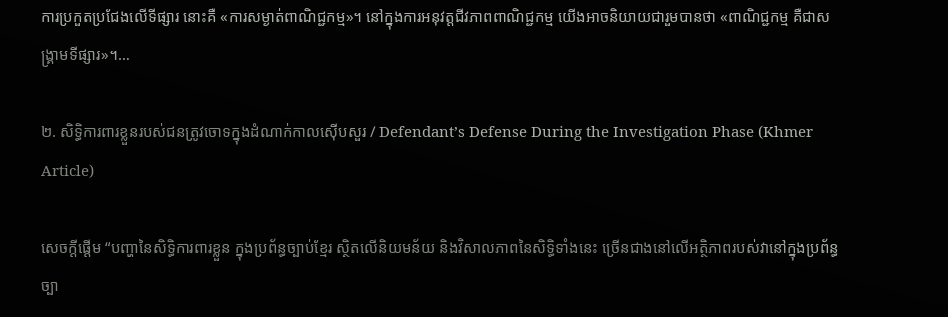ការប្រកួតប្រជែងលើទីផ្សារ នោះគឺ «ការសម្ងាត់ពាណិជ្ជកម្ម»។ នៅក្នុងការអនុវត្តជីវភាពពាណិជ្ជកម្ម យើងអាចនិយាយជារួមបានថា «ពាណិជ្ជកម្ម គឺជាសង្រ្គាមទីផ្សារ»។…

២. សិទ្ធិការពារខ្លួនរបស់ជនត្រូវចោទក្នុងដំណាក់កាលស៊ើបសួរ / Defendant’s Defense During the Investigation Phase (Khmer Article)

សេចក្តីផ្តើម “បញ្ហានៃសិទ្ធិការពារខ្លួន ក្នុងប្រព័ន្ធច្បាប់ខ្មែរ ស្ថិតលើនិយមន័យ និងវិសាលភាពនៃសិទ្ធិទាំងនេះ ច្រើនជាងនៅលើអត្ថិភាពរបស់វានៅក្នុងប្រព័ន្ធច្បា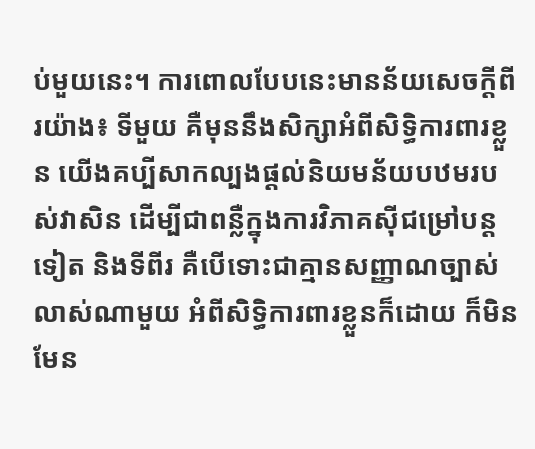ប់មួយនេះ។ ការពោលបែបនេះមានន័យសេចក្តីពីរយ៉ាង៖ ទីមួយ គឺមុននឹងសិក្សាអំពីសិទ្ធិការពារខ្លួន យើងគប្បីសាកល្បងផ្តល់និយមន័យបឋមរបស់វាសិន ដើម្បីជាពន្លឺក្នុងការវិភាគស៊ីជម្រៅបន្តទៀត និងទីពីរ គឺបើទោះជាគ្មានសញ្ញាណច្បាស់លាស់ណាមួយ អំពីសិទ្ធិការពារខ្លួនក៏ដោយ ក៏មិនមែន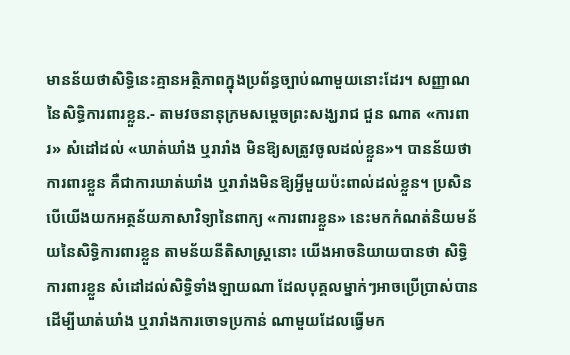មានន័យថាសិទ្ធិនេះគ្មានអត្ថិភាពក្នុងប្រព័ន្ធច្បាប់ណាមួយនោះដែរ។ សញ្ញាណនៃសិទ្ធិការពារខ្លួន.- តាមវចនានុក្រមសម្តេចព្រះសង្ឃរាជ ជួន ណាត «ការពារ» សំដៅដល់ «ឃាត់ឃាំង ឬរារាំង មិនឱ្យសត្រូវចូលដល់ខ្លួន»។ បានន័យថា ការពារខ្លួន គឺជាការឃាត់ឃាំង ឬរារាំងមិនឱ្យអ្វីមួយប៉ះពាល់ដល់ខ្លួន។ ប្រសិនបើយើងយកអត្ថន័យភាសាវិទ្យានៃពាក្យ «ការពារខ្លួន» នេះមកកំណត់និយមន័យនៃសិទ្ធិការពារខ្លួន តាមន័យនីតិសាស្រ្តនោះ យើងអាចនិយាយបានថា សិទ្ធិការពារខ្លួន សំដៅដល់សិទ្ធិទាំងឡាយណា ដែលបុគ្គលម្នាក់ៗអាចប្រើប្រាស់បានដើម្បីឃាត់ឃាំង ឬរារាំងការចោទប្រកាន់ ណាមួយដែលធ្វើមក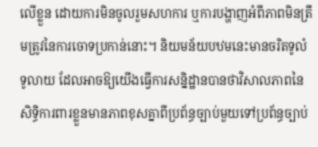លើខ្លួន ដោយការមិនចូលរួមសហការ ឬការបង្ហាញអំពីភាពមិនត្រឹមត្រូវនៃការចោទប្រកាន់នោះ។ និយមន័យបឋមនេះមានចរិតទូលំទូលាយ ដែលអាចឱ្យយើងធ្វើការសន្និដ្ឋានបានថាវិសាលភាពនៃសិទ្ធិការពារខ្លួនមានភាពខុសគ្នាពីប្រព័ន្ធច្បាប់មួយទៅប្រព័ន្ធច្បាប់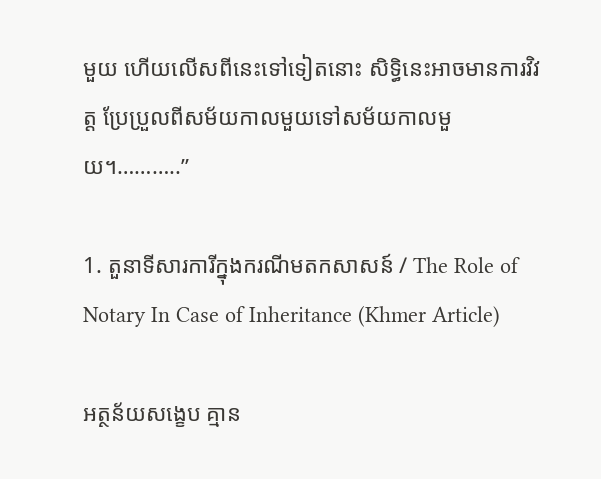មួយ ហើយលើសពីនេះទៅទៀតនោះ សិទ្ធិនេះអាចមានការវិវត្ត ប្រែប្រួលពីសម័យកាលមួយទៅសម័យកាលមួយ។………..”

1. តួនាទីសារការីក្នុងករណីមតកសាសន៍ / The Role of Notary In Case of Inheritance (Khmer Article)

អត្ថន័យសង្ខេប គ្មាន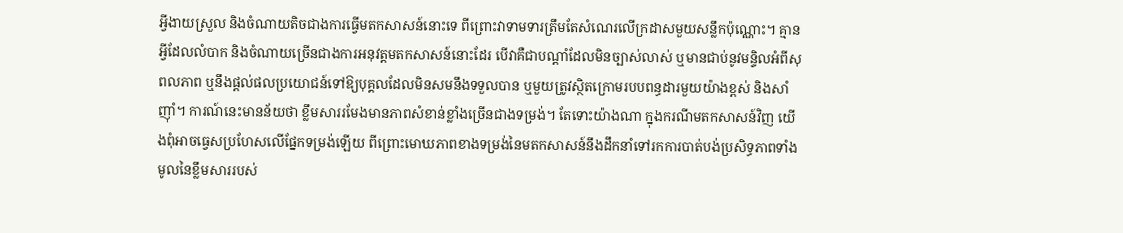អ្វីងាយស្រួល និងចំណាយតិចជាងការធ្វើមតកសាសន៍នោះទេ ពីព្រោះវាទាមទារត្រឹមតែសំណេរលើក្រដាសមួយសន្លឹកប៉ុណ្ណោះ។ គ្មានអ្វីដែលលំបាក និងចំណាយច្រើនជាងការអនុវត្តមតកសាសន៍នោះដែរ បើវាគឺជាបណ្តាំដែលមិនច្បាស់លាស់ ឬមានជាប់នូវមន្ទិលអំពីសុពលភាព ឬនឹងផ្តល់ផលប្រយោជន៍ទៅឱ្យបុគ្គលដែលមិនសមនឹងទទួលបាន ឬមួយត្រូវស្ថិតក្រោមរបបពន្ធដារមួយយ៉ាងខ្ពស់ និងសាំញ៉ាំ។ ការណ៍នេះមានន័យថា ខ្លឹមសាររមែងមានភាពសំខាន់ខ្លាំងច្រើនជាងទម្រង់។ តែទោះយ៉ាងណា ក្នុងករណីមតកសាសន៍វិញ យើងពុំអាចធ្វេសប្រហែសលើផ្នែកទម្រង់ឡើយ ពីព្រោះមោឃភាពខាងទម្រង់នៃមតកសាសន៍នឹងដឹកនាំទៅរកការបាត់បង់ប្រសិទ្ធភាពទាំងមូលនៃខ្លឹមសាររបស់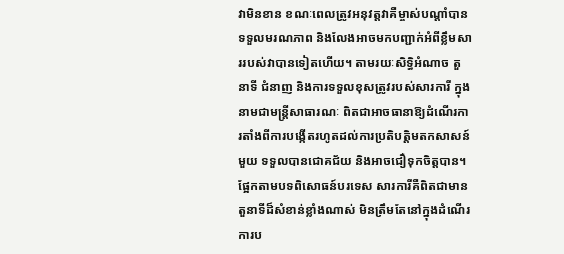វាមិនខាន ខណៈពេលត្រូវអនុវត្តវាគឺម្ចាស់បណ្តាំបានទទួលមរណភាព និងលែងអាចមកបញ្ជាក់អំពីខ្លឹមសាររបស់វាបានទៀតហើយ។ តាមរយៈសិទ្ធិអំណាច តួនាទី ជំនាញ និងការទទួលខុសត្រូវរបស់សារការី ក្នុងនាមជាមន្ត្រីសាធារណៈ ពិតជាអាចធានាឱ្យដំណើរការតាំងពីការបង្កើតរហូតដល់ការប្រតិបត្តិមតកសាសន៍មួយ ទទួលបានជោគជ័យ និងអាចជឿទុកចិត្តបាន។ ផ្អែកតាមបទពិសោធន៍បរទេស សារការីគឺពិតជាមានតួនាទីដ៏សំខាន់ខ្លាំងណាស់ មិនត្រឹមតែនៅក្នុងដំណើរការប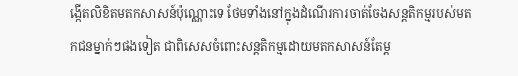ង្កើតលិខិតមតកសាសន៍ប៉ុណ្ណោះទេ ថែមទាំងនៅក្នុងដំណើរការចាត់ចែងសន្តតិកម្មរបស់មតកជនម្នាក់ៗផងទៀត ជាពិសេសចំពោះសន្តតិកម្មដោយមតកសាសន៍តែម្ត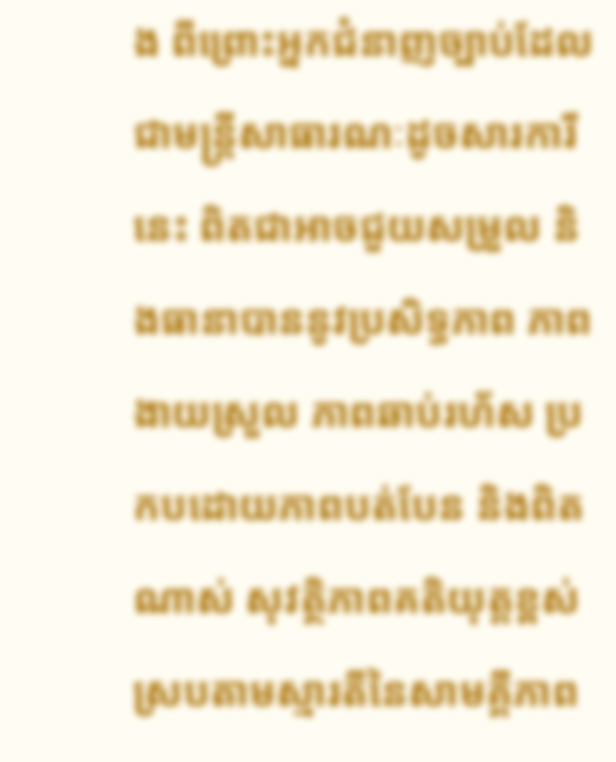ង ពីព្រោះអ្នកជំនាញច្បាប់ដែលជាមន្ត្រីសាធារណៈដូចសារការីនេះ ពិតជាអាចជួយសម្រួល និងធានាបាននូវប្រសិទ្ធភាព ភាពងាយស្រួល ភាពឆាប់រហ័ស ប្រកបដោយភាពបត់បែន និងពិតណាស់ សុវត្ថិភាពគតិយុត្តខ្ពស់ ស្របតាមស្មារតីនៃសាមគ្គីភាព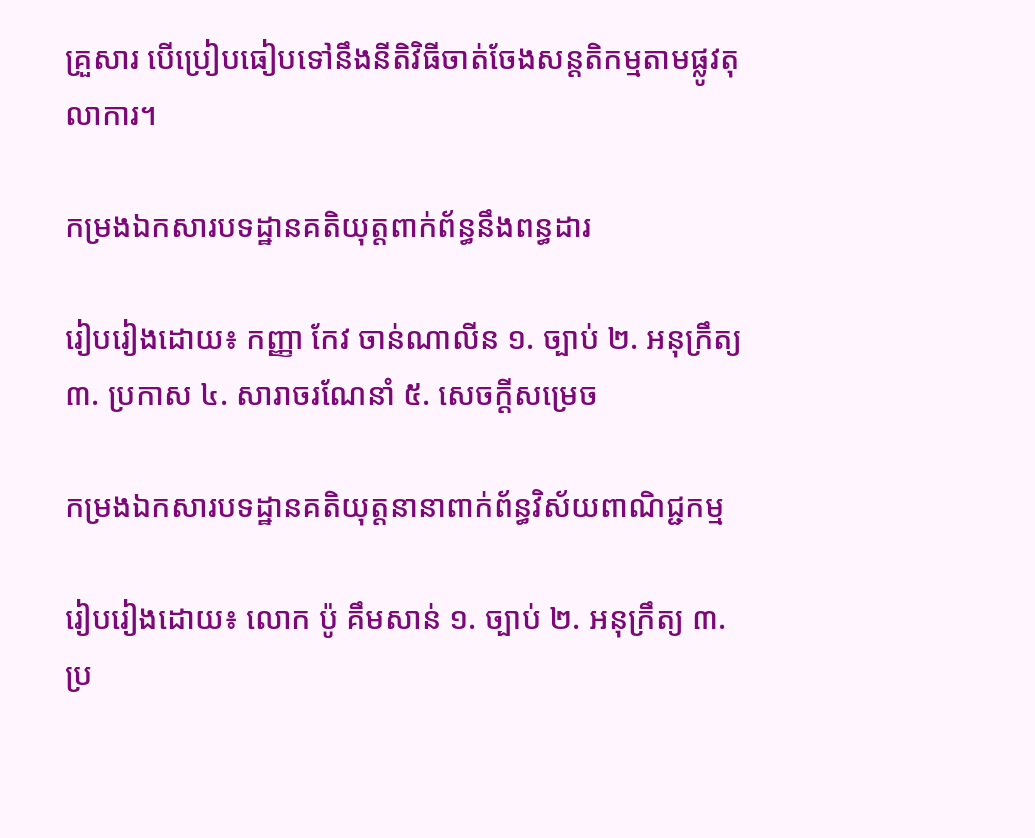គ្រួសារ បើប្រៀបធៀបទៅនឹងនីតិវិធីចាត់ចែងសន្តតិកម្មតាមផ្លូវតុលាការ។

កម្រងឯកសារបទដ្ឋានគតិយុត្តពាក់ព័ន្ធនឹងពន្ធដារ

រៀបរៀងដោយ៖ កញ្ញា កែវ ចាន់ណាលីន ១. ច្បាប់ ២. អនុក្រឹត្យ ៣. ប្រកាស ៤. សារាចរណែនាំ ៥. សេចក្ដីសម្រេច

កម្រងឯកសារបទដ្ឋានគតិយុត្តនានាពាក់ព័ន្ធវិស័យពាណិជ្ជកម្ម

រៀបរៀងដោយ៖ លោក ប៉ូ គឹមសាន់ ១. ច្បាប់ ២. អនុក្រឹត្យ ៣. ប្រ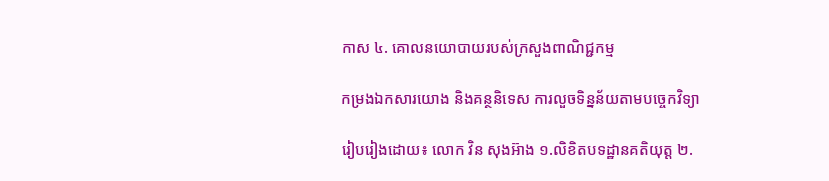កាស ៤. គោលនយោបាយរបស់ក្រសួងពាណិជ្ជកម្ម

កម្រងឯកសារយោង និងគន្ថនិទេស ការលួចទិន្នន័យតាមបច្ចេកវិទ្យា

រៀបរៀងដោយ៖ លោក វិន សុងអ៊ាង ១.លិខិតបទដ្ឋានគតិយុត្ត ២.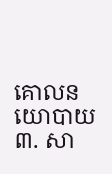គោលនយោបាយ ៣. សា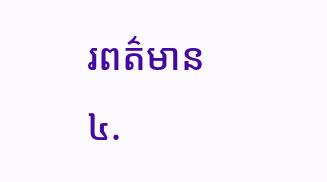រពត៌មាន ៤.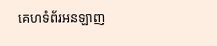គេហទំព័រអនឡាញ